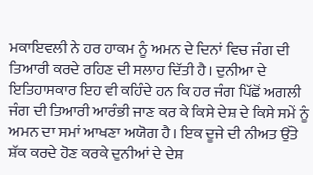ਮਕਾਇਵਲੀ ਨੇ ਹਰ ਹਾਕਮ ਨੂੰ ਅਮਨ ਦੇ ਦਿਨਾਂ ਵਿਚ ਜੰਗ ਦੀ ਤਿਆਰੀ ਕਰਦੇ ਰਹਿਣ ਦੀ ਸਲਾਹ ਦਿੱਤੀ ਹੈ। ਦੁਨੀਆ ਦੇ ਇਤਿਹਾਸਕਾਰ ਇਹ ਵੀ ਕਹਿੰਦੇ ਹਨ ਕਿ ਹਰ ਜੰਗ ਪਿੱਛੋਂ ਅਗਲੀ ਜੰਗ ਦੀ ਤਿਆਰੀ ਆਰੰਭੀ ਜਾਣ ਕਰ ਕੇ ਕਿਸੇ ਦੇਸ਼ ਦੇ ਕਿਸੇ ਸਮੇਂ ਨੂੰ ਅਮਨ ਦਾ ਸਮਾਂ ਆਖਣਾ ਅਯੋਗ ਹੈ। ਇਕ ਦੂਜੇ ਦੀ ਨੀਅਤ ਉੱਤੇ ਸ਼ੱਕ ਕਰਦੇ ਹੋਣ ਕਰਕੇ ਦੁਨੀਆਂ ਦੇ ਦੇਸ਼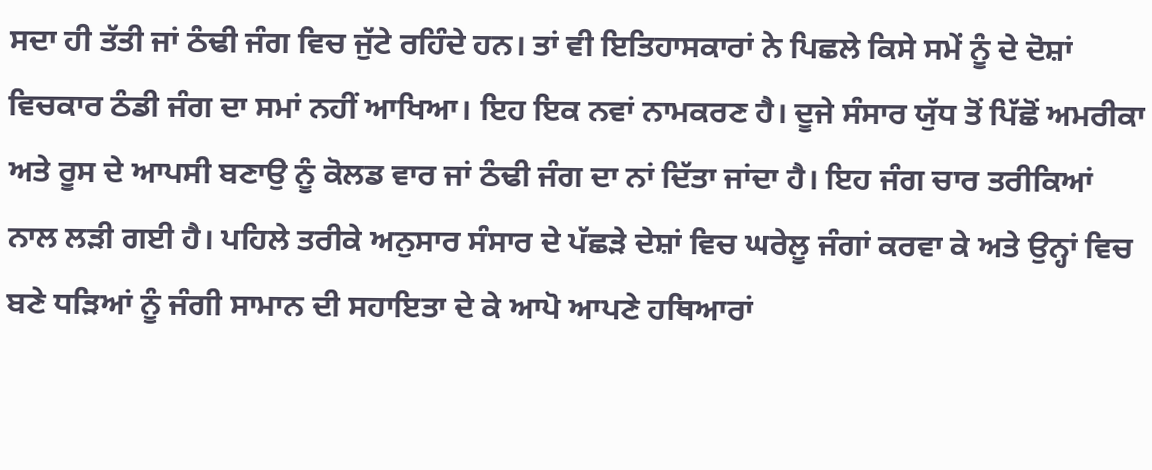ਸਦਾ ਹੀ ਤੱਤੀ ਜਾਂ ਠੰਢੀ ਜੰਗ ਵਿਚ ਜੁੱਟੇ ਰਹਿੰਦੇ ਹਨ। ਤਾਂ ਵੀ ਇਤਿਹਾਸਕਾਰਾਂ ਨੇ ਪਿਛਲੇ ਕਿਸੇ ਸਮੇਂ ਨੂੰ ਦੇ ਦੋਸ਼ਾਂ ਵਿਚਕਾਰ ਠੰਡੀ ਜੰਗ ਦਾ ਸਮਾਂ ਨਹੀਂ ਆਖਿਆ। ਇਹ ਇਕ ਨਵਾਂ ਨਾਮਕਰਣ ਹੈ। ਦੂਜੇ ਸੰਸਾਰ ਯੁੱਧ ਤੋਂ ਪਿੱਛੋਂ ਅਮਰੀਕਾ ਅਤੇ ਰੂਸ ਦੇ ਆਪਸੀ ਬਣਾਉ ਨੂੰ ਕੋਲਡ ਵਾਰ ਜਾਂ ਠੰਢੀ ਜੰਗ ਦਾ ਨਾਂ ਦਿੱਤਾ ਜਾਂਦਾ ਹੈ। ਇਹ ਜੰਗ ਚਾਰ ਤਰੀਕਿਆਂ ਨਾਲ ਲੜੀ ਗਈ ਹੈ। ਪਹਿਲੇ ਤਰੀਕੇ ਅਨੁਸਾਰ ਸੰਸਾਰ ਦੇ ਪੱਛੜੇ ਦੇਸ਼ਾਂ ਵਿਚ ਘਰੇਲੂ ਜੰਗਾਂ ਕਰਵਾ ਕੇ ਅਤੇ ਉਨ੍ਹਾਂ ਵਿਚ ਬਣੇ ਧੜਿਆਂ ਨੂੰ ਜੰਗੀ ਸਾਮਾਨ ਦੀ ਸਹਾਇਤਾ ਦੇ ਕੇ ਆਪੋ ਆਪਣੇ ਹਥਿਆਰਾਂ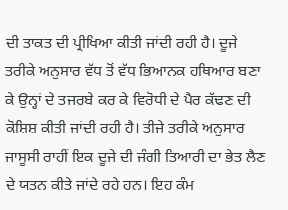ਦੀ ਤਾਕਤ ਦੀ ਪ੍ਰੀਖਿਆ ਕੀਤੀ ਜਾਂਦੀ ਰਹੀ ਹੈ। ਦੂਜੇ ਤਰੀਕੇ ਅਨੁਸਾਰ ਵੱਧ ਤੋਂ ਵੱਧ ਭਿਆਨਕ ਹਥਿਆਰ ਬਣਾ ਕੇ ਉਨ੍ਹਾਂ ਦੇ ਤਜਰਬੇ ਕਰ ਕੇ ਵਿਰੋਧੀ ਦੇ ਪੈਰ ਕੱਢਣ ਦੀ ਕੋਸ਼ਿਸ਼ ਕੀਤੀ ਜਾਂਦੀ ਰਹੀ ਹੈ। ਤੀਜੇ ਤਰੀਕੇ ਅਨੁਸਾਰ ਜਾਸੂਸੀ ਰਾਹੀਂ ਇਕ ਦੂਜੇ ਦੀ ਜੰਗੀ ਤਿਆਰੀ ਦਾ ਭੇਤ ਲੈਣ ਦੇ ਯਤਨ ਕੀਤੇ ਜਾਂਦੇ ਰਹੇ ਹਨ। ਇਹ ਕੰਮ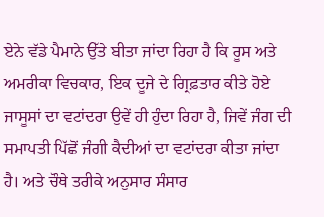ਏਨੇ ਵੱਡੇ ਪੈਮਾਨੇ ਉੱਤੇ ਬੀਤਾ ਜਾਂਦਾ ਰਿਹਾ ਹੈ ਕਿ ਰੂਸ ਅਤੇ ਅਮਰੀਕਾ ਵਿਚਕਾਰ, ਇਕ ਦੂਜੇ ਦੇ ਗ੍ਰਿਫ਼ਤਾਰ ਕੀਤੇ ਹੋਏ ਜਾਸੂਸਾਂ ਦਾ ਵਟਾਂਦਰਾ ਉਵੇਂ ਹੀ ਹੁੰਦਾ ਰਿਹਾ ਹੈ, ਜਿਵੇਂ ਜੰਗ ਦੀ ਸਮਾਪਤੀ ਪਿੱਛੋਂ ਜੰਗੀ ਕੈਦੀਆਂ ਦਾ ਵਟਾਂਦਰਾ ਕੀਤਾ ਜਾਂਦਾ ਹੈ। ਅਤੇ ਚੌਥੇ ਤਰੀਕੇ ਅਨੁਸਾਰ ਸੰਸਾਰ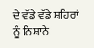ਦੇ ਵੱਡੇ ਵੱਡੇ ਸ਼ਹਿਰਾਂ ਨੂੰ ਨਿਸ਼ਾਨੇ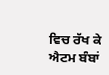ਵਿਚ ਰੱਖ ਕੇ ਐਟਮ ਬੰਬਾਂ